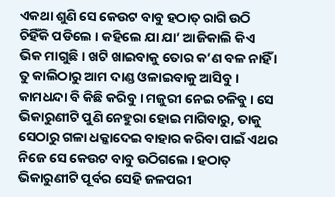ଏକଥା ଶୁଣି ସେ କେଉଟ ବାବୁ ହଠାତ୍ ରାଗି ଉଠି ଚିହିଁକି ପଡିଲେ । କହିଲେ ଯା ଯା’ ଆଜିକାଲି କିଏ ଭିକ ମାଗୁଛି । ଖଟି ଖାଇବାକୁ ତୋର କ’ଣ ବଳ ନାହିଁ । ତୁ କାଲିଠାରୁ ଆମ ଦାଣ୍ଡ ଓଳାଇବାକୁ ଆସିବୁ । କାମଧନ୍ଦା ବି କିଛି କରିବୁ । ମଜୁରୀ ନେଇ ଚଳିବୁ । ସେ ଭିକାରୁଣୀଟି ପୁଣି ନେହୁରା ହୋଇ ମାଗିବାରୁ, ତାକୁ ସେଠାରୁ ଗଳା ଧକ୍କାଦେଇ ବାହାର କରିବା ପାଇଁ ଏଥର ନିଜେ ସେ କେଉଟ ବାବୁ ଉଠିଗଲେ । ହଠାତ୍ ଭିକାରୁଣୀଟି ପୂର୍ବର ସେହି ଜଳପରୀ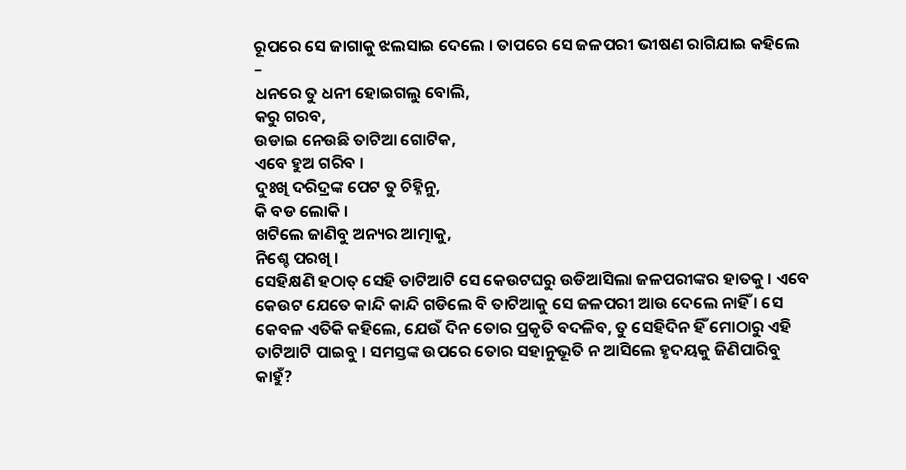ରୂପରେ ସେ ଜାଗାକୁ ଝଲସାଇ ଦେଲେ । ତାପରେ ସେ ଜଳପରୀ ଭୀଷଣ ରାଗିଯାଇ କହିଲେ –
ଧନରେ ତୁ ଧନୀ ହୋଇଗଲୁ ବୋଲି,
କରୁ ଗରବ,
ଉଡାଇ ନେଉଛି ତାଟିଆ ଗୋଟିକ,
ଏବେ ହୁଅ ଗରିବ ।
ଦୁଃଖି ଦରିଦ୍ରଙ୍କ ପେଟ ତୁ ଚିହ୍ନିନୁ,
କି ବଡ ଲୋକି ।
ଖଟିଲେ ଜାଣିବୁ ଅନ୍ୟର ଆତ୍ମାକୁ,
ନିଶ୍ଚେ ପରଖି ।
ସେହିକ୍ଷଣି ହଠାତ୍ ସେହି ତାଟିଆଟି ସେ କେଉଟଘରୁ ଉଡିଆସିଲା ଜଳପରୀଙ୍କର ହାତକୁ । ଏବେ କେଉଟ ଯେତେ କାନ୍ଦି କାନ୍ଦି ଗଡିଲେ ବି ତାଟିଆକୁ ସେ ଜଳପରୀ ଆଉ ଦେଲେ ନାହିଁ । ସେ କେବଳ ଏତିକି କହିଲେ, ଯେଉଁ ଦିନ ତୋର ପ୍ରକୃତି ବଦଳିବ, ତୁ ସେହିଦିନ ହିଁ ମୋଠାରୁ ଏହି ତାଟିଆଟି ପାଇବୁ । ସମସ୍ତଙ୍କ ଉପରେ ତୋର ସହାନୁଭୂତି ନ ଆସିଲେ ହୃଦୟକୁ ଜିଣିପାରିବୁ କାହୁଁ?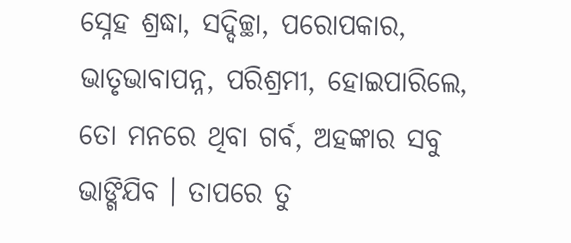ସ୍ନେହ ଶ୍ରଦ୍ଧା, ସଦ୍ଦିଚ୍ଛା, ପରୋପକାର, ଭାତୃଭାବାପନ୍ନ, ପରିଶ୍ରମୀ, ହୋଇପାରିଲେ, ତୋ ମନରେ ଥିବା ଗର୍ବ, ଅହଙ୍କାର ସବୁ ଭାଙ୍ଗିଯିବ । ତାପରେ ତୁ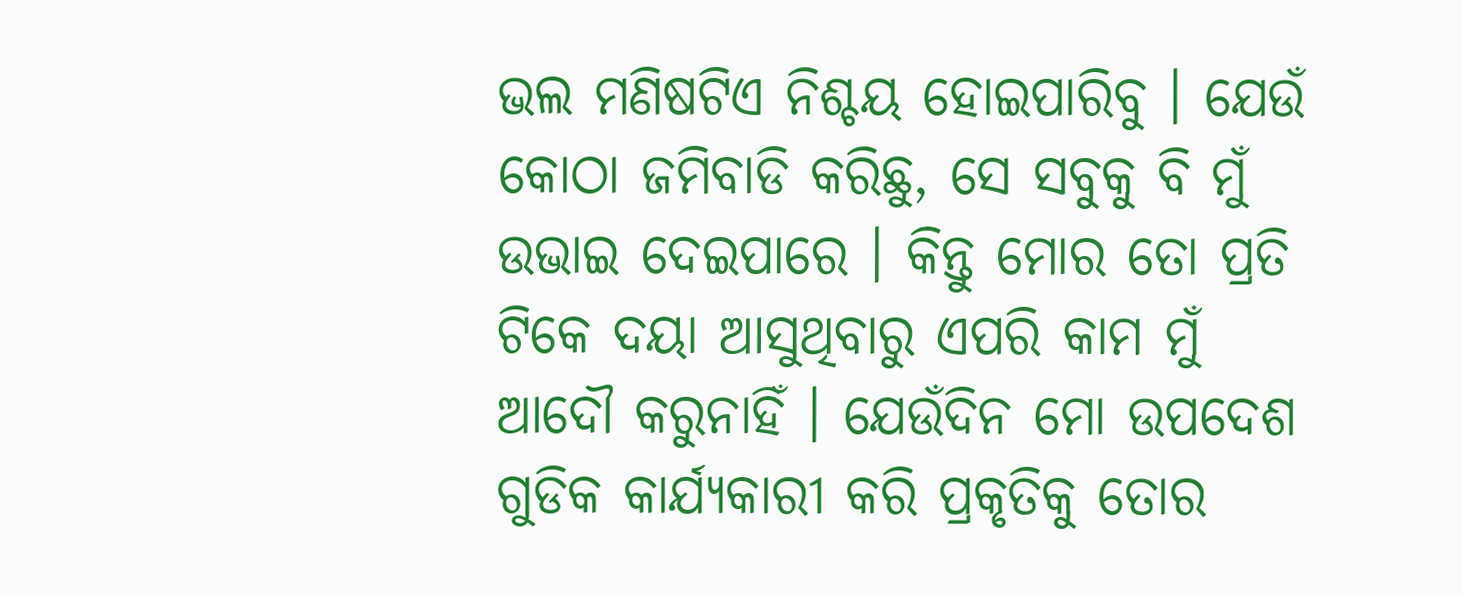ଭଲ ମଣିଷଟିଏ ନିଶ୍ଚୟ ହୋଇପାରିବୁ । ଯେଉଁ କୋଠା ଜମିବାଡି କରିଛୁ, ସେ ସବୁକୁ ବି ମୁଁ ଉଭାଇ ଦେଇପାରେ । କିନ୍ତୁ ମୋର ତୋ ପ୍ରତି ଟିକେ ଦୟା ଆସୁଥିବାରୁ ଏପରି କାମ ମୁଁ ଆଦୌ କରୁନାହିଁ । ଯେଉଁଦିନ ମୋ ଉପଦେଶ ଗୁଡିକ କାର୍ଯ୍ୟକାରୀ କରି ପ୍ରକୃତିକୁ ତୋର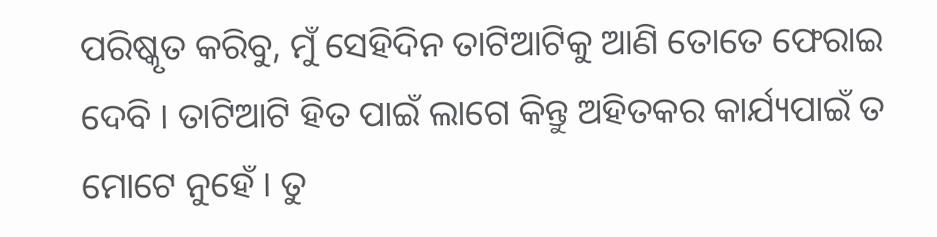ପରିଷ୍କୃତ କରିବୁ, ମୁଁ ସେହିଦିନ ତାଟିଆଟିକୁ ଆଣି ତୋତେ ଫେରାଇ ଦେବି । ତାଟିଆଟି ହିତ ପାଇଁ ଲାଗେ କିନ୍ତୁ ଅହିତକର କାର୍ଯ୍ୟପାଇଁ ତ ମୋଟେ ନୁହେଁ । ତୁ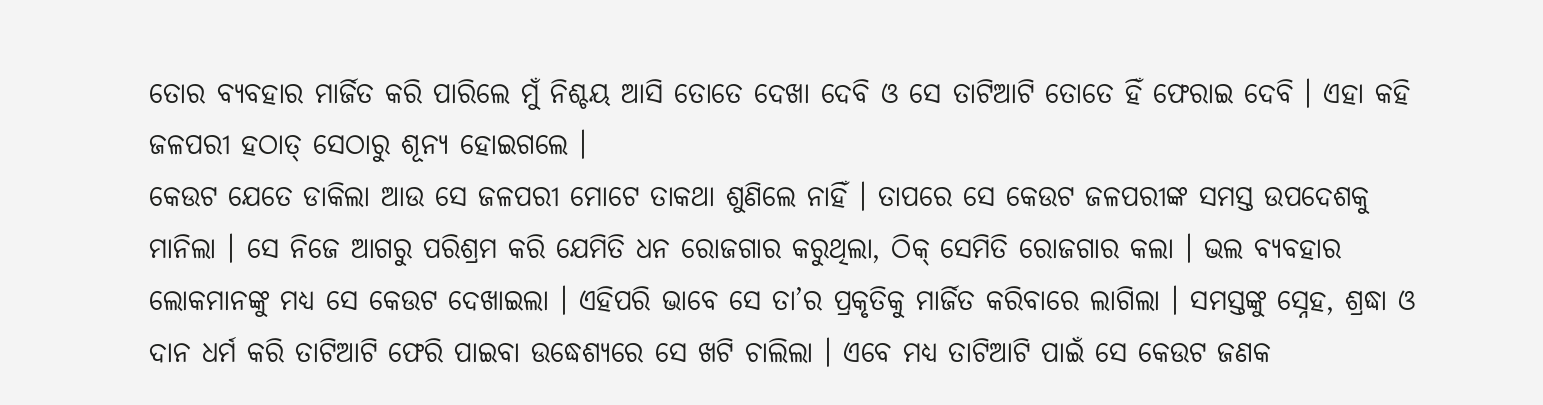ତୋର ବ୍ୟବହାର ମାର୍ଜିତ କରି ପାରିଲେ ମୁଁ ନିଶ୍ଚୟ ଆସି ତୋତେ ଦେଖା ଦେବି ଓ ସେ ତାଟିଆଟି ତୋତେ ହିଁ ଫେରାଇ ଦେବି । ଏହା କହି ଜଳପରୀ ହଠାତ୍ ସେଠାରୁ ଶୂନ୍ୟ ହୋଇଗଲେ ।
କେଉଟ ଯେତେ ଡାକିଲା ଆଉ ସେ ଜଳପରୀ ମୋଟେ ତାକଥା ଶୁଣିଲେ ନାହିଁ । ତାପରେ ସେ କେଉଟ ଜଳପରୀଙ୍କ ସମସ୍ତ ଉପଦେଶକୁ ମାନିଲା । ସେ ନିଜେ ଆଗରୁ ପରିଶ୍ରମ କରି ଯେମିତି ଧନ ରୋଜଗାର କରୁଥିଲା, ଠିକ୍ ସେମିତି ରୋଜଗାର କଲା । ଭଲ ବ୍ୟବହାର ଲୋକମାନଙ୍କୁ ମଧ୍ୟ ସେ କେଉଟ ଦେଖାଇଲା । ଏହିପରି ଭାବେ ସେ ତା’ର ପ୍ରକୃତିକୁ ମାର୍ଜିତ କରିବାରେ ଲାଗିଲା । ସମସ୍ତଙ୍କୁ ସ୍ନେହ, ଶ୍ରଦ୍ଧା ଓ ଦାନ ଧର୍ମ କରି ତାଟିଆଟି ଫେରି ପାଇବା ଉଦ୍ଧେଶ୍ୟରେ ସେ ଖଟି ଚାଲିଲା । ଏବେ ମଧ୍ୟ ତାଟିଆଟି ପାଇଁ ସେ କେଉଟ ଜଣକ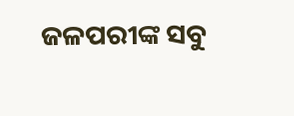ଜଳପରୀଙ୍କ ସବୁ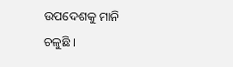ଉପଦେଶକୁ ମାନି ଚଳୁଛି ।